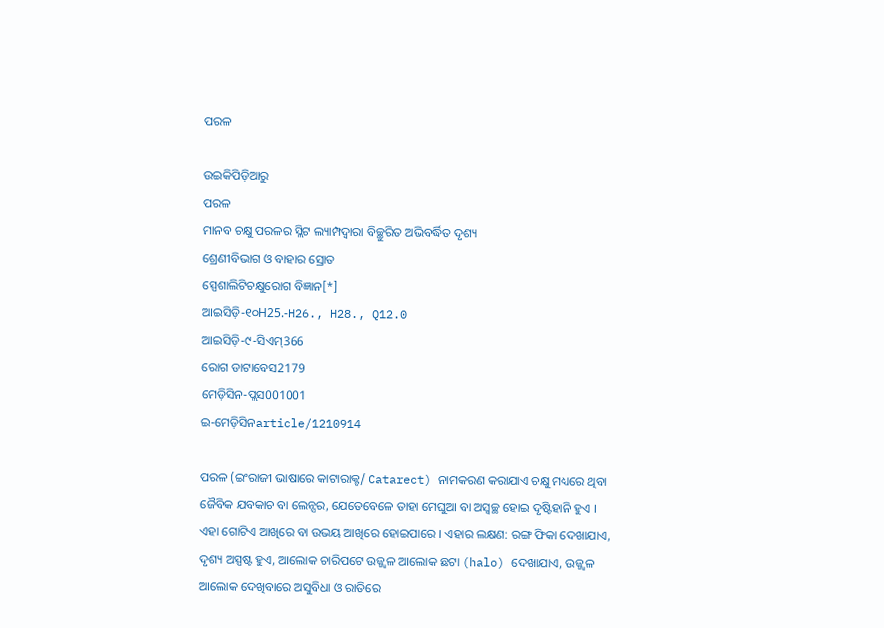ପରଳ

ଉଇକିପିଡ଼ିଆ‌ରୁ
ପରଳ
ମାନବ ଚକ୍ଷୁ ପରଳର ସ୍ଲିଟ ଲ୍ୟାମ୍ପଦ୍ୱାରା ବିଚ୍ଛୁରିତ ଅଭିବର୍ଦ୍ଧିତ ଦୃଶ୍ୟ
ଶ୍ରେଣୀବିଭାଗ ଓ ବାହାର ସ୍ରୋତ
ସ୍ପେଶାଲିଟିଚକ୍ଷୁରୋଗ ବିଜ୍ଞାନ[*]
ଆଇସିଡ଼ି-୧୦H25.-H26., H28., Q12.0
ଆଇସିଡ଼ି-୯-ସିଏମ୍366
ରୋଗ ଡାଟାବେସ2179
ମେଡ଼ିସିନ-ପ୍ଲସ001001
ଇ-ମେଡ଼ିସିନarticle/1210914

ପରଳ (ଇଂରାଜୀ ଭାଷାରେ କାଟାରାକ୍ଟ/ Catarect) ନାମକରଣ କରାଯାଏ ଚକ୍ଷୁ ମଧ୍ୟରେ ଥିବା ଜୈବିକ ଯବକାଚ ବା ଲେନ୍ସର, ଯେତେବେଳେ ତାହା ମେଘୁଆ ବା ଅସ୍ୱଚ୍ଛ ହୋଇ ଦୃଷ୍ଟିହାନି ହୁଏ । ଏହା ଗୋଟିଏ ଆଖିରେ ବା ଉଭୟ ଆଖିରେ ହୋଇପାରେ । ଏହାର ଲକ୍ଷଣ: ରଙ୍ଗ ଫିକା ଦେଖାଯାଏ, ଦୃଶ୍ୟ ଅସ୍ପଷ୍ଟ ହୁଏ, ଆଲୋକ ଚାରିପଟେ ଉଜ୍ଜ୍ୱଳ ଆଲୋକ ଛଟା (halo) ଦେଖାଯାଏ, ଉଜ୍ଜ୍ୱଳ ଆଲୋକ ଦେଖିବାରେ ଅସୁବିଧା ଓ ରାତିରେ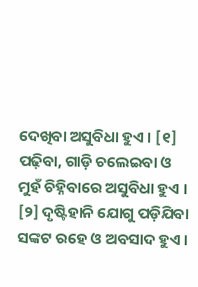ଦେଖିବା ଅସୁବିଧା ହୁଏ । [୧] ପଢ଼ିବା, ଗାଡ଼ି ଚଲେଇବା ଓ ମୁହଁ ଚିହ୍ନିବାରେ ଅସୁବିଧା ହୁଏ । [୨] ଦୃଷ୍ଟିହାନି ଯୋଗୁ ପଡ଼ିଯିବା ସଙ୍କଟ ରହେ ଓ ଅବସାଦ ହୁଏ ।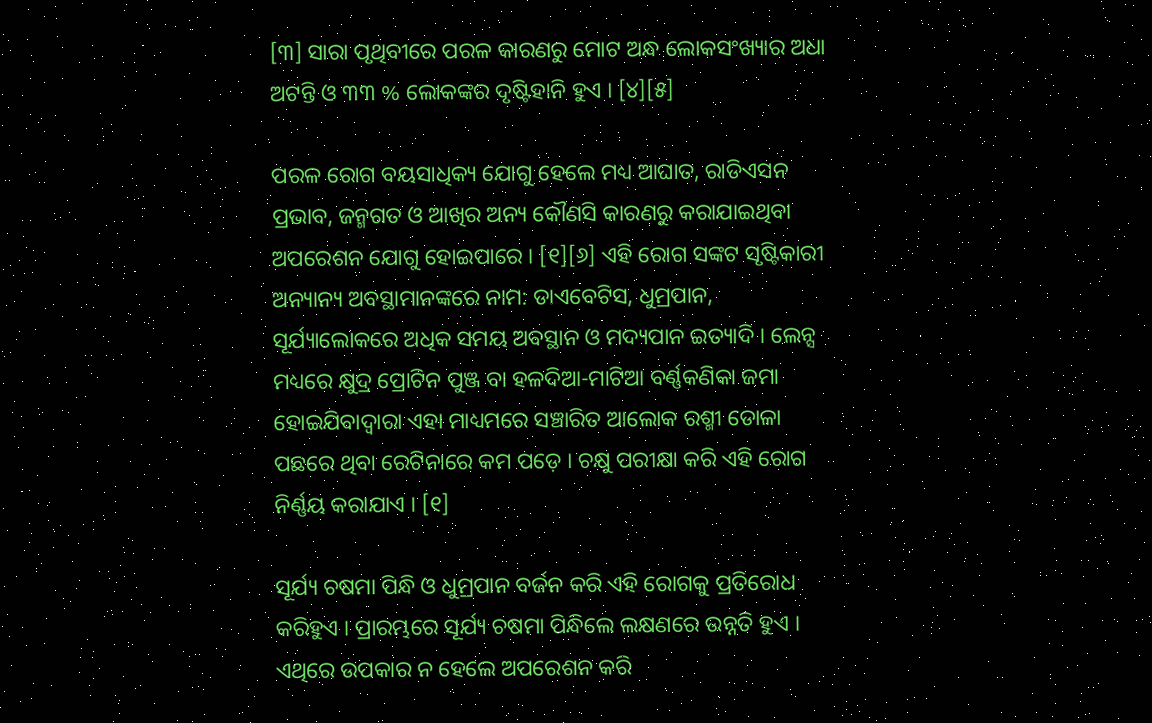[୩] ସାରା ପୃଥିବୀରେ ପରଳ କାରଣରୁ ମୋଟ ଅନ୍ଧ ଲୋକସଂଖ୍ୟାର ଅଧା ଅଟନ୍ତି ଓ ୩୩ % ଲୋକଙ୍କର ଦୃଷ୍ଟିହାନି ହୁଏ । [୪][୫]

ପରଳ ରୋଗ ବୟସାଧିକ୍ୟ ଯୋଗୁ ହେଲେ ମଧ୍ୟ ଆଘାତ, ରାଡିଏସନ ପ୍ରଭାବ, ଜନ୍ମଗତ ଓ ଆଖିର ଅନ୍ୟ କୌଣସି କାରଣରୁ କରାଯାଇଥିବା ଅପରେଶନ ଯୋଗୁ ହୋଇପାରେ । [୧][୬] ଏହି ରୋଗ ସଙ୍କଟ ସୃଷ୍ଟିକାରୀ ଅନ୍ୟାନ୍ୟ ଅବସ୍ଥାମାନଙ୍କରେ ନାମ: ଡାଏବେଟିସ, ଧୁମ୍ରପାନ, ସୂର୍ଯ୍ୟାଲୋକରେ ଅଧିକ ସମୟ ଅବସ୍ଥାନ ଓ ମଦ୍ୟପାନ ଇତ୍ୟାଦି । ଲେନ୍ସ ମଧ୍ୟରେ କ୍ଷୁଦ୍ର ପ୍ରୋଟିନ ପୁଞ୍ଜ ବା ହଳଦିଆ-ମାଟିଆ ବର୍ଣ୍ଣକଣିକା ଜମା ହୋଇଯିବାଦ୍ୱାରା ଏହା ମାଧ୍ୟମରେ ସଞ୍ଚାରିତ ଆଲୋକ ରଶ୍ମୀ ଡୋଳା ପଛରେ ଥିବା ରେଟିନାରେ କମ ପଡ଼େ । ଚକ୍ଷୁ ପରୀକ୍ଷା କରି ଏହି ରୋଗ ନିର୍ଣ୍ଣୟ କରାଯାଏ । [୧]

ସୂର୍ଯ୍ୟ ଚଷମା ପିନ୍ଧି ଓ ଧୁମ୍ରପାନ ବର୍ଜନ କରି ଏହି ରୋଗକୁ ପ୍ରତିରୋଧ କରିହୁଏ । ପ୍ରାରମ୍ଭରେ ସୂର୍ଯ୍ୟ ଚଷମା ପିନ୍ଧିଲେ ଲକ୍ଷଣରେ ଉନ୍ନତି ହୁଏ । ଏଥିରେ ଉପକାର ନ ହେଲେ ଅପରେଶନ କରି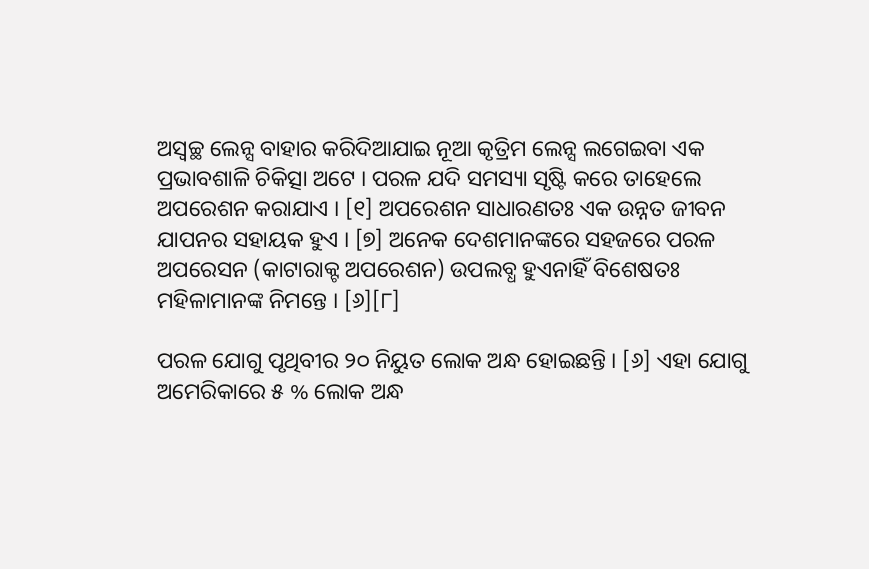ଅସ୍ୱଚ୍ଛ ଲେନ୍ସ ବାହାର କରିଦିଆଯାଇ ନୂଆ କୃତ୍ରିମ ଲେନ୍ସ ଲଗେଇବା ଏକ ପ୍ରଭାବଶାଳି ଚିକିତ୍ସା ଅଟେ । ପରଳ ଯଦି ସମସ୍ୟା ସୃଷ୍ଟି କରେ ତାହେଲେ ଅପରେଶନ କରାଯାଏ । [୧] ଅପରେଶନ ସାଧାରଣତଃ ଏକ ଉନ୍ନତ ଜୀବନ ଯାପନର ସ‌ହାୟକ ହୁଏ । [୭] ଅନେକ ଦେଶମାନଙ୍କରେ ସ‌ହଜରେ ପରଳ ଅପରେସନ (କାଟାରାକ୍ଟ ଅପରେଶନ) ଉପଲବ୍ଧ ହୁଏନାହିଁ ବିଶେଷତଃ ମହିଳାମାନଙ୍କ ନିମନ୍ତେ । [୬][୮]

ପରଳ ଯୋଗୁ ପୃଥିବୀର ୨୦ ନିୟୁତ ଲୋକ ଅନ୍ଧ ହୋଇଛନ୍ତି । [୬] ଏହା ଯୋଗୁ ଅମେରିକାରେ ୫ % ଲୋକ ଅନ୍ଧ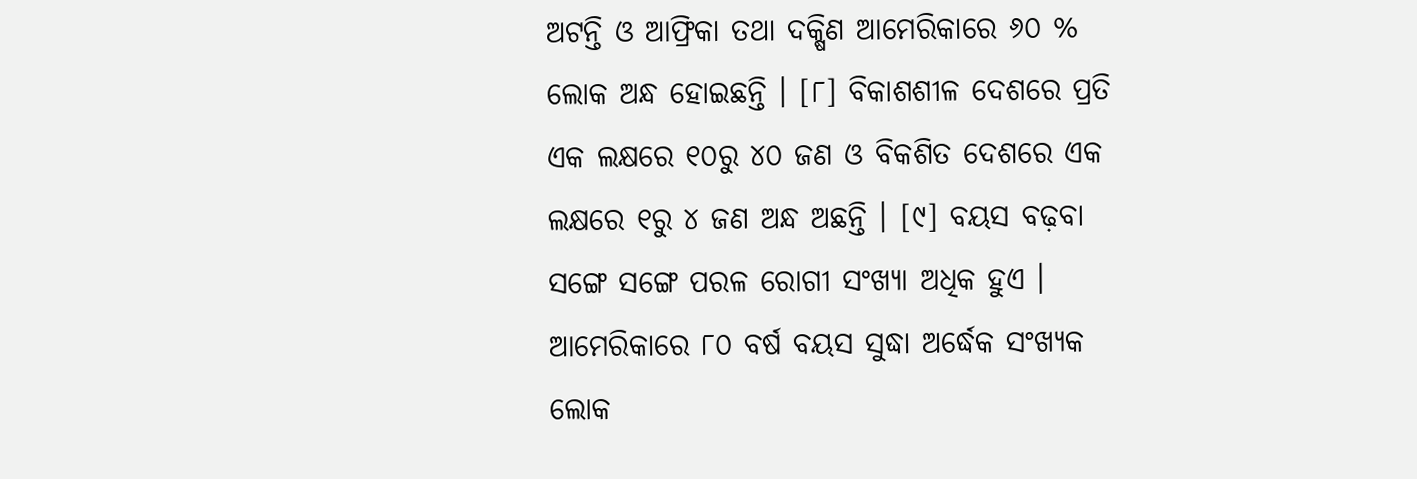ଅଟନ୍ତି ଓ ଆଫ୍ରିକା ତ‌ଥା ଦକ୍ଷିଣ ଆମେରିକାରେ ୬୦ % ଲୋକ ଅନ୍ଧ ହୋଇଛନ୍ତି । [୮] ବିକାଶଶୀଳ ଦେଶରେ ପ୍ରତି ଏକ ଲକ୍ଷରେ ୧୦ରୁ ୪୦ ଜଣ ଓ ବିକଶିତ ଦେଶରେ ଏକ ଲକ୍ଷରେ ୧ରୁ ୪ ଜଣ ଅନ୍ଧ ଅଛନ୍ତି । [୯] ବୟସ ବଢ଼ବା ସଙ୍ଗେ ସଙ୍ଗେ ପରଳ ରୋଗୀ ସଂଖ୍ୟା ଅଧିକ ହୁଏ । ଆମେରିକାରେ ୮୦ ବର୍ଷ ବୟସ ସୁଦ୍ଧା ଅର୍ଦ୍ଧେକ ସଂଖ୍ୟକ ଲୋକ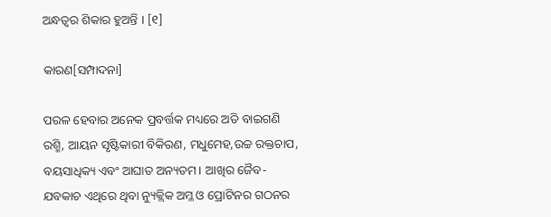ଅନ୍ଧତ୍ୱର ଶିକାର ହୁଅନ୍ତି । [୧]

କାରଣ[ସମ୍ପାଦନା]

ପରଳ ହେବାର ଅନେକ ପ୍ରବର୍ତ୍ତକ ମଧ୍ୟରେ ଅତି ବାଇଗଣି ରଶ୍ମି, ଆୟନ ସୃଷ୍ଟିକାରୀ ବିକିରଣ, ମଧୁମେହ,ଉଚ୍ଚ ରକ୍ତଚାପ, ବୟସାଧିକ୍ୟ ଏବଂ ଆଘାତ ଅନ୍ୟତମ । ଆଖିର ଜୈବ-ଯବକାଚ ଏଥିରେ ଥିବା ନ୍ୟୁକ୍ଲିକ ଅମ୍ଳ ଓ ପ୍ରୋଟିନର ଗଠନର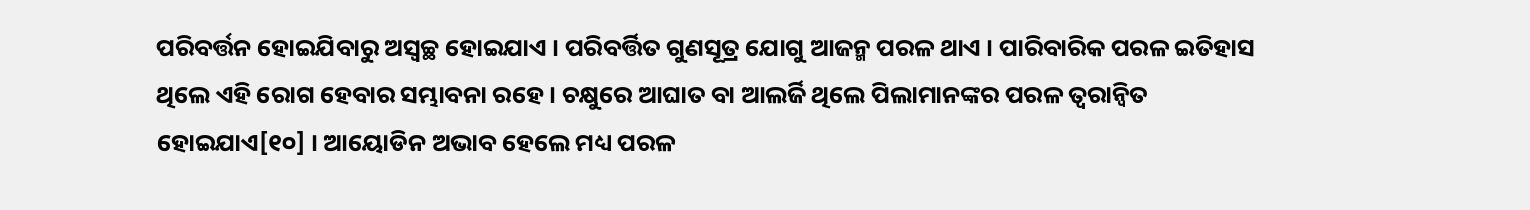ପରିବର୍ତ୍ତନ ହୋଇଯିବାରୁ ଅସ୍ୱଚ୍ଛ ହୋଇଯାଏ । ପରିବର୍ତ୍ତିତ ଗୁଣସୂତ୍ର ଯୋଗୁ ଆଜନ୍ମ ପରଳ ଥାଏ । ପାରିବାରିକ ପରଳ ଇତିହାସ ଥିଲେ ଏହି ରୋଗ ହେବାର ସମ୍ଭାବନା ରହେ । ଚକ୍ଷୁରେ ଆଘାତ ବା ଆଲର୍ଜି ଥିଲେ ପିଲାମାନଙ୍କର ପରଳ ତ୍ୱରାନ୍ୱିତ ହୋଇଯାଏ[୧୦] । ଆୟୋଡିନ ଅଭାବ ହେଲେ ମଧ୍ୟ ପରଳ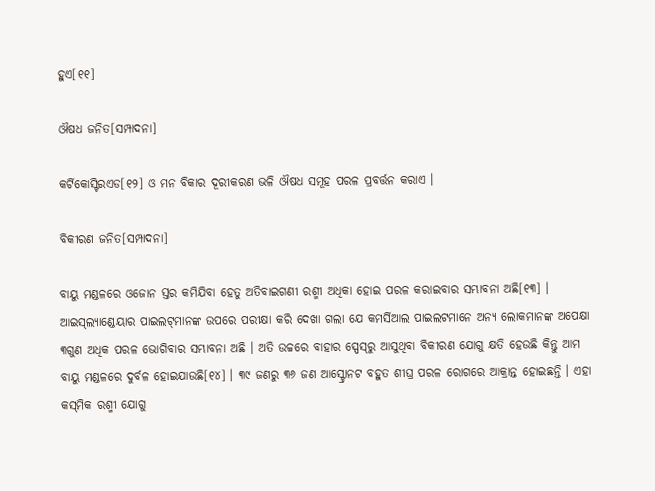ହୁଏ[୧୧]

ଔଷଧ ଜନିତ[ସମ୍ପାଦନା]

କର୍ଟିକୋସ୍ଟିରଏଡ[୧୨] ଓ ମନ ବିକାର ଦୂରୀକରଣ ଭଳି ଔଷଧ ସମୂହ ପରଳ ପ୍ରବର୍ତ୍ତନ କରାଏ ।

ବିକୀରଣ ଜନିତ[ସମ୍ପାଦନା]

ବାୟୁ ମଣ୍ଡଳରେ ଓଜୋନ ସ୍ତର କମିଯିବା ହେତୁ ଅତିବାଇଗଣୀ ରଶ୍ମୀ ଅଧିକା ହୋଇ ପରଳ କରାଇବାର ସମ୍ଭାବନା ଅଛି[୧୩] । ଆଇସ୍‌ଲ୍ୟାଣ୍ଡେୟାର ପାଇଲଟ୍‌ମାନଙ୍କ ଉପରେ ପରୀକ୍ଷା କରି ଦେଖା ଗଲା ଯେ କମର୍ସିଆଲ ପାଇଲଟମାନେ ଅନ୍ୟ ଲୋକମାନଙ୍କ ଅପେକ୍ଷା ୩ଗୁଣ ଅଧିକ ପରଳ ଭୋଗିବାର ସମ୍ଭାବନା ଅଛି । ଅତି ଉଚ୍ଚରେ ବାହାର ସ୍ପେସ୍‌ରୁ ଆସୁଥିବା ବିକୀରଣ ଯୋଗୁ କ୍ଷତି ହେଉଛି କିନ୍ତୁ ଆମ ବାୟୁ ମଣ୍ଡଳରେ ଦୁର୍ବଳ ହୋଇଯାଉଛି[୧୪] । ୩୯ ଜଣରୁ ୩୬ ଜଣ ଆସ୍ଟ୍ରୋନଟ ବହୁତ ଶୀଘ୍ର ପରଳ ରୋଗରେ ଆକ୍ରାନ୍ତ ହୋଇଛନ୍ତି । ଏହା କସ୍‌ମିକ ରଶ୍ମୀ ଯୋଗୁ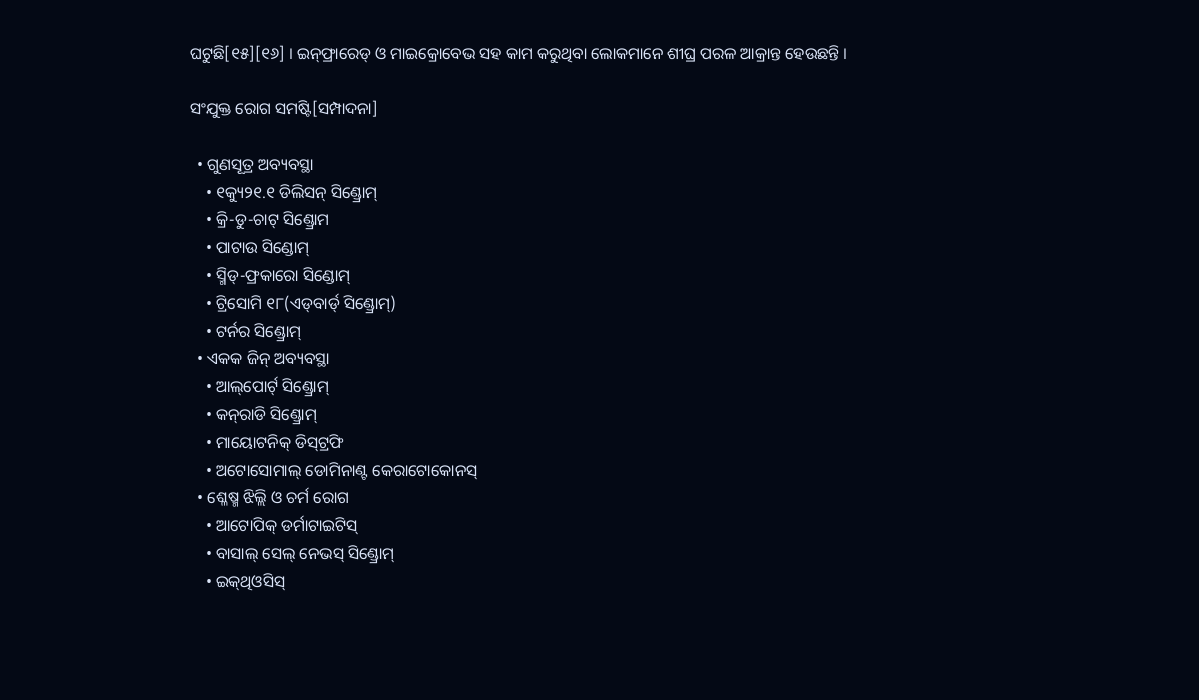ଘଟୁଛି[୧୫][୧୬] । ଇନ୍‌ଫ୍ରାରେଡ୍ ଓ ମାଇକ୍ରୋବେଭ ସହ କାମ କରୁଥିବା ଲୋକମାନେ ଶୀଘ୍ର ପରଳ ଆକ୍ରାନ୍ତ ହେଉଛନ୍ତି ।

ସଂଯୁକ୍ତ ରୋଗ ସମଷ୍ଟି[ସମ୍ପାଦନା]

  • ଗୁଣସୂତ୍ର ଅବ୍ୟବସ୍ଥା
    • ୧କ୍ୟୁ୨୧.୧ ଡିଲିସନ୍ ସିଣ୍ଡ୍ରୋମ୍
    • କ୍ରି-ଡୁ-ଚାଟ୍ ସିଣ୍ଡ୍ରୋମ
    • ପାଟାଉ ସିଣ୍ଡୋମ୍
    • ସ୍ମିଡ୍-ଫ୍ରକାରୋ ସିଣ୍ଡୋମ୍
    • ଟ୍ରିସୋମି ୧୮(ଏଡ୍‌ବାର୍ଡ୍ ସିଣ୍ଡ୍ରୋମ୍)
    • ଟର୍ନର ସିଣ୍ଡ୍ରୋମ୍
  • ଏକକ ଜିନ୍ ଅବ୍ୟବସ୍ଥା
    • ଆଲ୍‌ପୋର୍ଟ୍ ସିଣ୍ଡ୍ରୋମ୍
    • କନ୍‌ରାଡି ସିଣ୍ଡ୍ରୋମ୍
    • ମାୟୋଟନିକ୍ ଡିସ୍‌ଟ୍ରଫି
    • ଅଟୋସୋମାଲ୍ ଡୋମିନାଣ୍ଟ କେରାଟୋକୋନସ୍
  • ଶ୍ଳେଷ୍ମ ଝିଲ୍ଲି ଓ ଚର୍ମ ରୋଗ
    • ଆଟୋପିକ୍ ଡର୍ମାଟାଇଟିସ୍
    • ବାସାଲ୍ ସେଲ୍ ନେଭସ୍ ସିଣ୍ଡ୍ରୋମ୍
    • ଇକ୍‌ଥିଓସିସ୍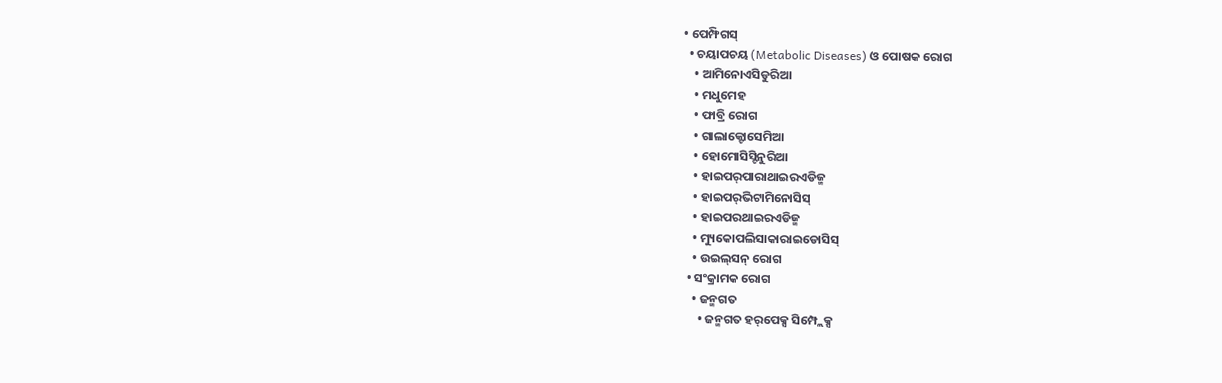• ପେମ୍ଫିଗସ୍
  • ଚୟାପଚୟ (Metabolic Diseases) ଓ ପୋଷକ ରୋଗ
    • ଆମିନୋଏସିଡୁରିଆ
    • ମଧୁମେହ
    • ଫାବ୍ରି ରୋଗ
    • ଗାଲାକ୍ଟୋସେମିଆ
    • ହୋମୋସିସ୍ଟିନୁରିଆ
    • ହାଇପର୍‌ପାରାଥାଇରଏଡିଜ୍ମ
    • ହାଇପର୍‌ଭିଟାମିନୋସିସ୍
    • ହାଇପର‌ଥାଇରଏଡିଜ୍ମ
    • ମ୍ୟୁକୋପଲିସାକାରାଇଡୋସିସ୍
    • ଉଇଲ୍‌ସନ୍ ରୋଗ
  • ସଂକ୍ରାମକ ରୋଗ
    • ଜନ୍ମଗତ
      • ଜନ୍ମଗତ ହର୍‌ପେକ୍ସ ସିମ୍ପ୍ଲେକ୍ସ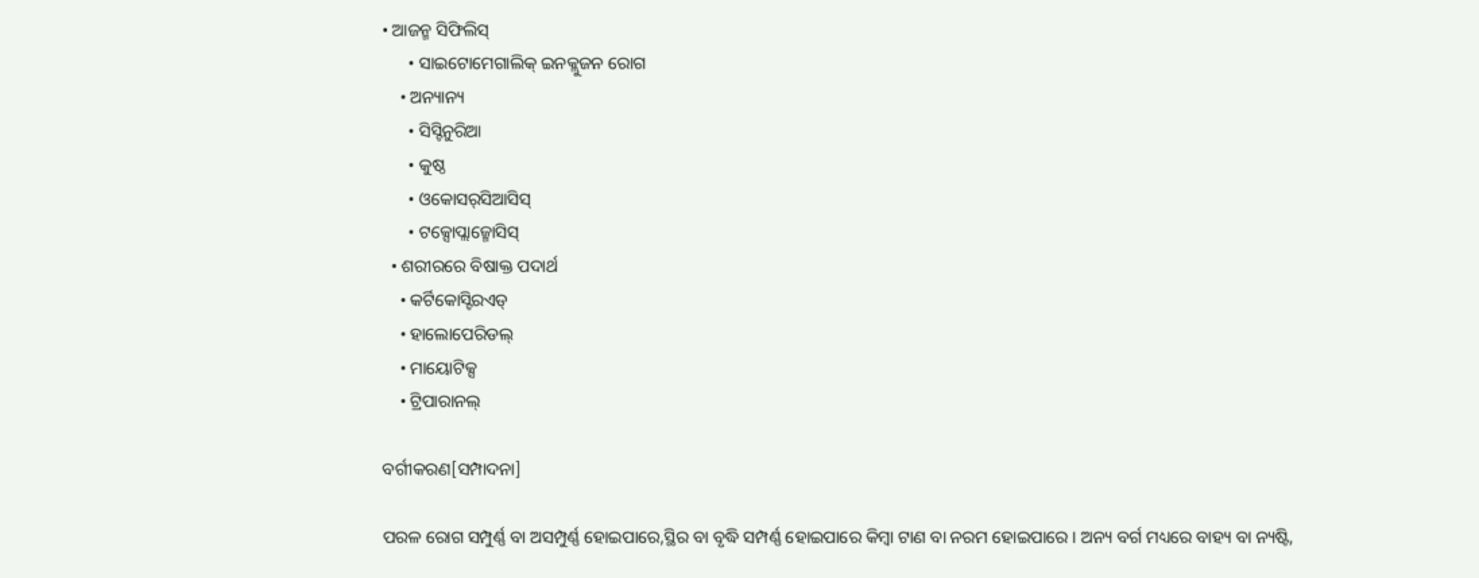• ଆଜନ୍ମ ସିଫିଲିସ୍
      • ସାଇଟୋମେଗାଲିକ୍ ଇନକ୍ଲୁଜନ ରୋଗ
    • ଅନ୍ୟାନ୍ୟ
      • ସିସ୍ଟିନୁରିଆ
      • କୁଷ୍ଠ
      • ଓକୋସର୍‌ସିଆସିସ୍
      • ଟକ୍ସୋପ୍ଲାଜ୍ମୋସିସ୍
  • ଶରୀରରେ ବିଷାକ୍ତ ପଦାର୍ଥ
    • କର୍ଟିକୋସ୍ଟିରଏଡ୍
    • ହାଲୋପେରିଡଲ୍
    • ମାୟୋଟିକ୍ସ
    • ଟ୍ରିପାରାନଲ୍

ବର୍ଗୀକରଣ[ସମ୍ପାଦନା]

ପରଳ ରୋଗ ସମ୍ପୁର୍ଣ୍ଣ ବା ଅସମ୍ପୁର୍ଣ୍ଣ ହୋଇପାରେ,ସ୍ଥିର ବା ବୃଦ୍ଧି ସମ୍ପର୍ଣ୍ଣ ହୋଇପାରେ କିମ୍ବା ଟାଣ ବା ନରମ ହୋଇପାରେ । ଅନ୍ୟ ବର୍ଗ ମଧ୍ୟରେ ବାହ୍ୟ ବା ନ୍ୟଷ୍ଟି,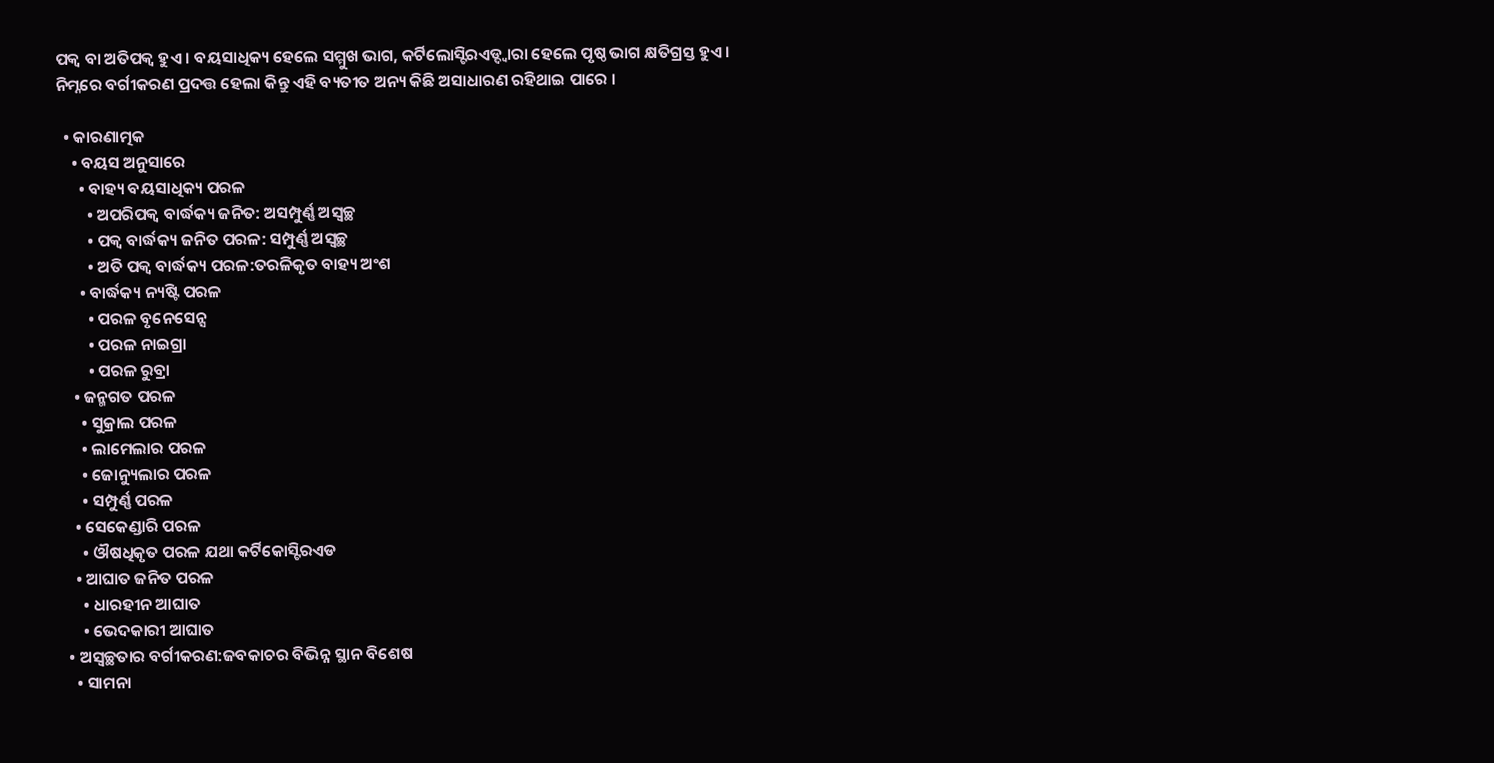ପକ୍ୱ ବା ଅତିପକ୍ୱ ହୁଏ । ବୟସାଧିକ୍ୟ ହେଲେ ସମ୍ମୁଖ ଭାଗ, କର୍ଟିଲୋସ୍ଟିରଏଡ୍ଦ୍ୱାରା ହେଲେ ପୃଷ୍ଠ ଭାଗ କ୍ଷତିଗ୍ରସ୍ତ ହୁଏ ।
ନିମ୍ନରେ ବର୍ଗୀକରଣ ପ୍ରଦତ୍ତ ହେଲା କିନ୍ତୁ ଏହି ବ୍ୟତୀତ ଅନ୍ୟ କିଛି ଅସାଧାରଣ ରହିଥାଇ ପାରେ ।

  • କାରଣାତ୍ମକ
    • ବୟସ ଅନୁସାରେ
      • ବାହ୍ୟ ବୟସାଧିକ୍ୟ ପରଳ
        • ଅପରିପକ୍ୱ ବାର୍ଦ୍ଧକ୍ୟ ଜନିତ: ଅସମ୍ପୁର୍ଣ୍ଣ ଅସ୍ୱଚ୍ଛ
        • ପକ୍ୱ ବାର୍ଦ୍ଧକ୍ୟ ଜନିତ ପରଳ: ସମ୍ପୁର୍ଣ୍ଣ ଅସ୍ୱଚ୍ଛ
        • ଅତି ପକ୍ୱ ବାର୍ଦ୍ଧକ୍ୟ ପରଳ:ତରଳିକୃତ ବାହ୍ୟ ଅଂଶ
      • ବାର୍ଦ୍ଧକ୍ୟ ନ୍ୟଷ୍ଟି ପରଳ
        • ପରଳ ବୃନେସେନ୍ସ
        • ପରଳ ନାଇଗ୍ରା
        • ପରଳ ରୁବ୍ରା
    • ଜନ୍ମଗତ ପରଳ
      • ସୁକ୍ରାଲ ପରଳ
      • ଲାମେଲାର ପରଳ
      • ଜୋନ୍ୟୁଲାର ପରଳ
      • ସମ୍ପୁର୍ଣ୍ଣ ପରଳ
    • ସେକେଣ୍ଡାରି ପରଳ
      • ଔଷଧିକୃତ ପରଳ ଯଥା କର୍ଟିକୋସ୍ଟିରଏଡ
    • ଆଘାତ ଜନିତ ପରଳ
      • ଧାରହୀନ ଆଘାତ
      • ଭେଦକାରୀ ଆଘାତ
  • ଅସ୍ୱଚ୍ଛତାର ବର୍ଗୀକରଣ:ଜବକାଚର ବିଭିନ୍ନ ସ୍ଥାନ ବିଶେଷ
    • ସାମନା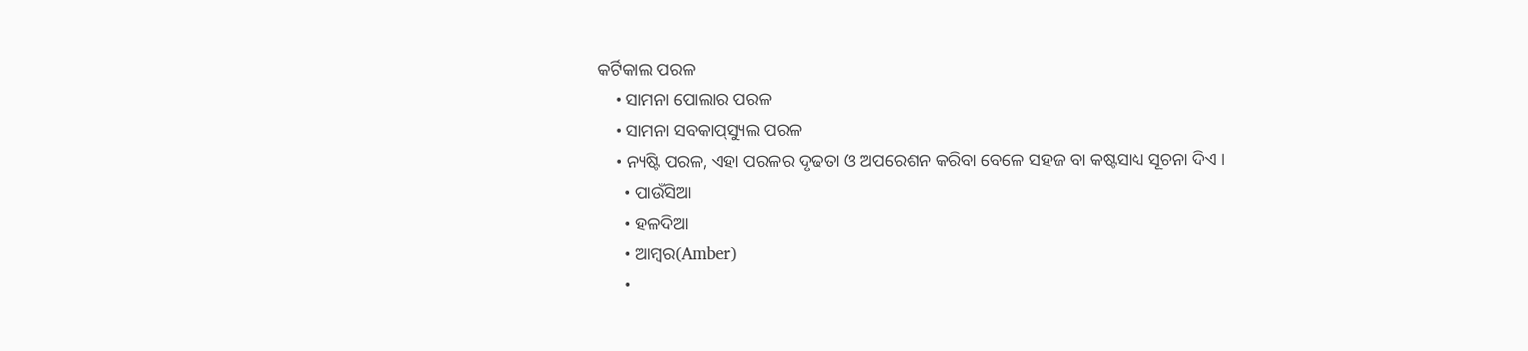କର୍ଟିକାଲ ପରଳ
    • ସାମନା ପୋଲାର ପରଳ
    • ସାମନା ସବକାପ୍‌ସ୍ୟୁଲ ପରଳ
    • ନ୍ୟଷ୍ଟି ପରଳ, ଏହା ପରଳର ଦୃଢତା ଓ ଅପରେଶନ କରିବା ବେଳେ ସହଜ ବା କଷ୍ଟସାଧ୍ୟ ସୂଚନା ଦିଏ ।
      • ପାଉଁସିଆ
      • ହଳଦିଆ
      • ଆମ୍ବର(Amber)
      •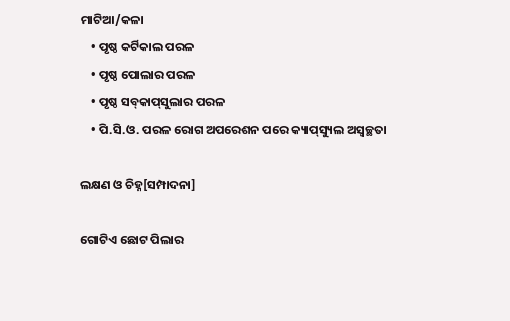ମାଟିଆ/କଳା
    • ପୃଷ୍ଠ କର୍ଟିକାଲ ପରଳ
    • ପୃଷ୍ଠ ପୋଲାର ପରଳ
    • ପୃଷ୍ଠ ସବ୍‌କାପ୍‌ସୁଲାର ପରଳ
    • ପି.ସି.ଓ. ପରଳ ରୋଗ ଅପରେଶନ ପରେ କ୍ୟାପ୍‌ସ୍ୟୁଲ ଅସ୍ୱଚ୍ଛତା

ଲକ୍ଷଣ ଓ ଚିହ୍ନ[ସମ୍ପାଦନା]

ଗୋଟିଏ ଛୋଟ ପିଲାର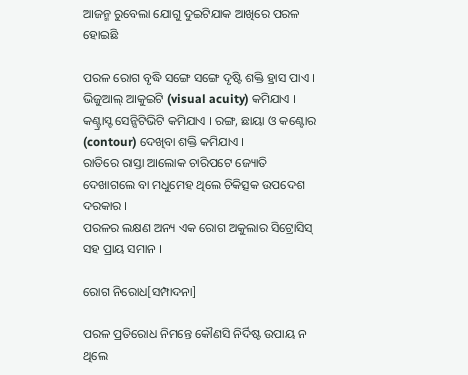ଆଜନ୍ମ ରୁବେଲା ଯୋଗୁ ଦୁଇଟିଯାକ ଆଖିରେ ପରଳ ହୋଇଛି

ପରଳ ରୋଗ ବୃଦ୍ଧି ସଙ୍ଗେ ସଙ୍ଗେ ଦୃଷ୍ଟି ଶକ୍ତି ହ୍ରାସ ପାଏ । ଭିଜୁଆଲ୍ ଆକୁଇଟି (visual acuity) କମିଯାଏ । କଣ୍ଟ୍ରାସ୍ଟ ସେନ୍ସିଟିଭିଟି କମିଯାଏ । ରଙ୍ଗ, ଛାୟା ଓ କଣ୍ଟୋର (contour) ଦେଖିବା ଶକ୍ତି କମିଯାଏ ।
ରାତିରେ ରାସ୍ତା ଆଲୋକ ଚାରିପଟେ ଜ୍ୟୋତି ଦେଖାଗଲେ ବା ମଧୁମେହ ଥିଲେ ଚିକିତ୍ସକ ଉପଦେଶ ଦରକାର ।
ପରଳର ଲକ୍ଷଣ ଅନ୍ୟ ଏକ ରୋଗ ଅକୁଲାର ସିଟ୍ରୋସିସ୍ ସହ ପ୍ରାୟ ସମାନ ।

ରୋଗ ନିରୋଧ[ସମ୍ପାଦନା]

ପରଳ ପ୍ରତିରୋଧ ନିମନ୍ତେ କୌଣସି ନିର୍ଦିଷ୍ଟ ଉପାୟ ନ ଥିଲେ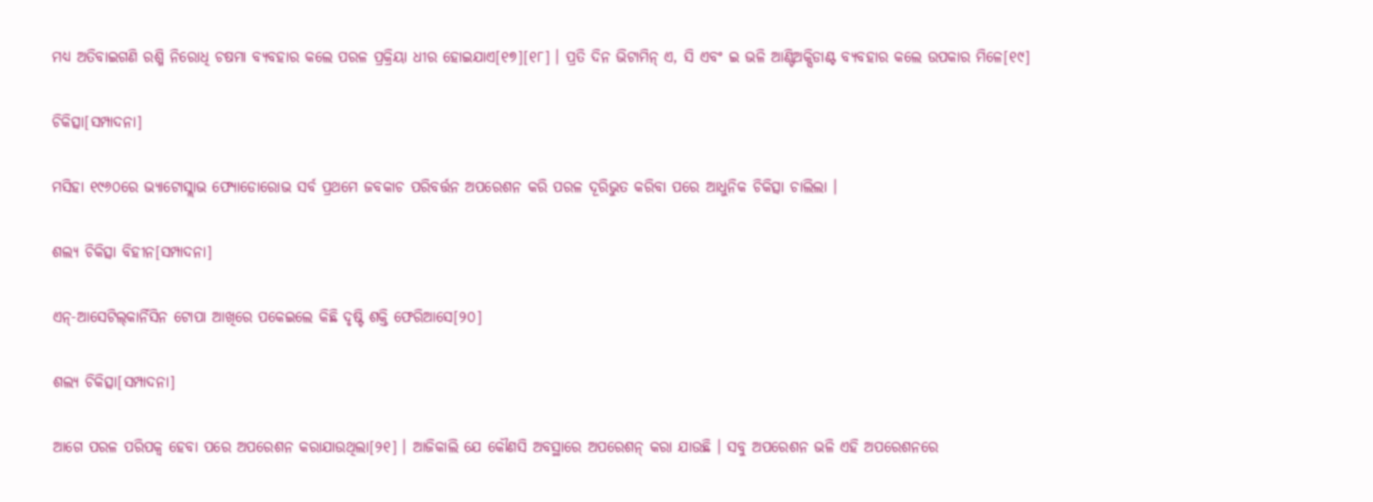ମଧ୍ୟ ଅତିବାଇଗଣି ରଶ୍ମି ନିରୋଧି ଚଷମା ବ୍ୟବହାର କଲେ ପରଳ ପ୍ରକ୍ରିୟା ଧୀର ହୋଇଯାଏ[୧୭][୧୮] । ପ୍ରତି ଦିନ ଭିଟାମିନ୍ ଏ, ସି ଏବଂ ଇ ଭଳି ଆଣ୍ଟିଅକ୍ସିଡାଣ୍ଟ ବ୍ୟବହାର କଲେ ଉପକାର ମିଳେ[୧୯]

ଚିକିତ୍ସା[ସମ୍ପାଦନା]

ମସିହା ୧୯୬୦ରେ ଭ୍ୟାଟୋସ୍ଲାଭ ଫ୍ୟୋଡୋରୋଭ ସର୍ବ ପ୍ରଥମେ ଜବକାଚ ପରିବର୍ତ୍ତନ ଅପରେଶନ କରି ପରଳ ଦୂରିଭୁତ କରିବା ପରେ ଆଧୁନିକ ଚିକିତ୍ସା ଚାଲିଲା ।

ଶଲ୍ୟ ଚିକିତ୍ସା ବିହୀନ[ସମ୍ପାଦନା]

ଏନ୍-ଆସେଟିଲ୍‌କାର୍ନିସିନ ଟୋପା ଆଖିରେ ପକେଇଲେ କିଛି ଦୃଷ୍ଟି ଶକ୍ତି ଫେରିଆସେ[୨୦]

ଶଲ୍ୟ ଚିକିତ୍ସା[ସମ୍ପାଦନା]

ଆଗେ ପରଳ ପରିପକ୍ୱ ହେବା ପରେ ଅପରେଶନ କରାଯାଉଥିଲା[୨୧] । ଆଜିକାଲି ଯେ କୌଣସି ଅବସ୍ଥାରେ ଅପରେଶନ୍ କରା ଯାଉଛି । ସବୁ ଅପରେଶନ ଭଳି ଏହି ଅପରେଶନରେ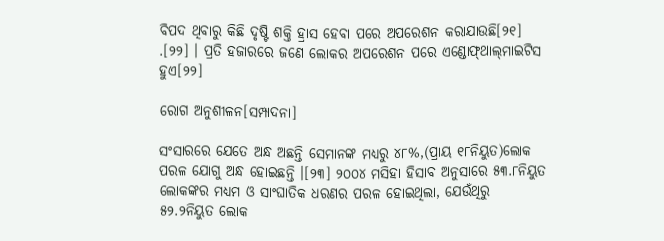ବିପଦ ଥିବାରୁ କିଛି ଦୃଷ୍ଟି ଶକ୍ତି ହ୍ରାସ ହେବା ପରେ ଅପରେଶନ କରାଯାଉଛି[୨୧] .[୨୨] । ପ୍ରତି ହଜାରରେ ଜଣେ ଲୋକର ଅପରେଶନ ପରେ ଏଣ୍ଡୋଫ୍‌ଥାଲ୍‌ମାଇଟିସ ହୁଏ[୨୨]

ରୋଗ ଅନୁଶୀଳନ[ସମ୍ପାଦନା]

ସଂସାରରେ ଯେତେ ଅନ୍ଧ ଅଛନ୍ତି ସେମାନଙ୍କ ମଧ୍ୟରୁ ୪୮%,(ପ୍ରାୟ ୧୮ନିୟୁତ)ଲୋକ ପରଳ ଯୋଗୁ ଅନ୍ଧ ହୋଇଛନ୍ତି ।[୨୩] ୨୦୦୪ ମସିହା ହିସାବ ଅନୁସାରେ ୫୩.୮ନିୟୁତ ଲୋକଙ୍କର ମଧ୍ୟମ ଓ ସାଂଘାତିକ ଧରଣର ପରଳ ହୋଇଥିଲା, ଯେଉଁଥିରୁ ୫୨.୨ନିୟୁତ ଲୋକ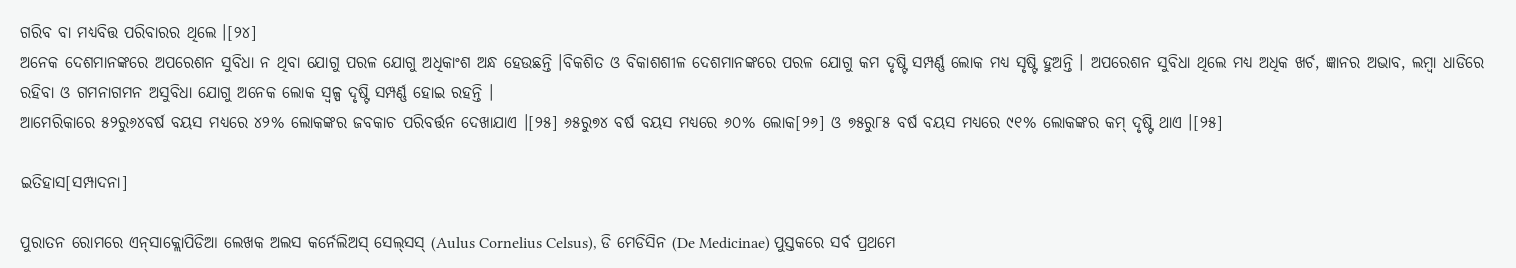ଗରିବ ବା ମଧ୍ୟବିତ୍ତ ପରିବାରର ଥିଲେ ।[୨୪]
ଅନେକ ଦେଶମାନଙ୍କରେ ଅପରେଶନ ସୁବିଧା ନ ଥିବା ଯୋଗୁ ପରଳ ଯୋଗୁ ଅଧିକାଂଶ ଅନ୍ଧ ହେଉଛନ୍ତି ।ବିକଶିତ ଓ ବିକାଶଶୀଳ ଦେଶମାନଙ୍କରେ ପରଳ ଯୋଗୁ କମ ଦୃଷ୍ଟି ସମ୍ପର୍ଣ୍ଣ ଲୋକ ମଧ୍ୟ ସୃଷ୍ଟି ହୁଅନ୍ତି । ଅପରେଶନ ସୁବିଧା ଥିଲେ ମଧ୍ୟ ଅଧିକ ଖର୍ଚ, ଜ୍ଞାନର ଅଭାବ, ଲମ୍ବା ଧାଡିରେ ରହିବା ଓ ଗମନାଗମନ ଅସୁବିଧା ଯୋଗୁ ଅନେକ ଲୋକ ସ୍ୱଳ୍ପ ଦୃଷ୍ଟି ସମ୍ପର୍ଣ୍ଣ ହୋଇ ରହନ୍ତି ।
ଆମେରିକାରେ ୫୨ରୁ୬୪ବର୍ଷ ବୟସ ମଧ୍ୟରେ ୪୨% ଲୋକଙ୍କର ଜବକାଚ ପରିବର୍ତ୍ତନ ଦେଖାଯାଏ ।[୨୫] ୬୫ରୁ୭୪ ବର୍ଷ ବୟସ ମଧ୍ୟରେ ୬୦% ଲୋକ[୨୬] ଓ ୭୫ରୁ୮୫ ବର୍ଷ ବୟସ ମଧ୍ୟରେ ୯୧% ଲୋକଙ୍କର କମ୍ ଦୃଷ୍ଟି ଥାଏ ।[୨୫]

ଇତିହାସ[ସମ୍ପାଦନା]

ପୁରାତନ ରୋମରେ ଏନ୍‌ସାକ୍ଲୋପିଡିଆ ଲେଖକ ଅଲସ କର୍ନେଲିଅସ୍ ସେଲ୍‌ସସ୍ (Aulus Cornelius Celsus), ଡି ମେଡିସିନ (De Medicinae) ପୁସ୍ତକରେ ସର୍ବ ପ୍ରଥମେ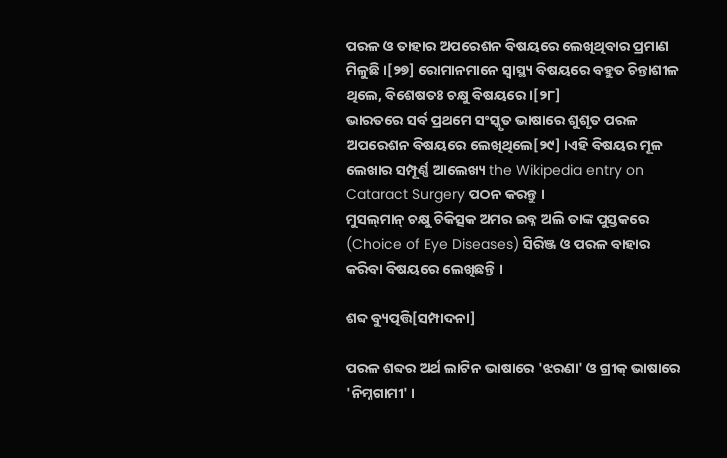ପରଳ ଓ ତାହାର ଅପରେଶନ ବିଷୟରେ ଲେଖିଥିବାର ପ୍ରମାଣ ମିଳୁଛି ।[୨୭] ରୋମାନମାନେ ସ୍ୱାସ୍ଥ୍ୟ ବିଷୟରେ ବହୁତ ଚିନ୍ତାଶୀଳ ଥିଲେ, ବିଶେଷତଃ ଚକ୍ଷୁ ବିଷୟରେ ।[୨୮]
ଭାରତରେ ସର୍ବ ପ୍ରଥମେ ସଂସ୍କୃତ ଭାଷାରେ ଶୁଶୃତ ପରଳ ଅପରେଶନ ବିଷୟରେ ଲେଖିଥିଲେ[୨୯] ।ଏହି ବିଷୟର ମୂଳ ଲେଖାର ସମ୍ପୂର୍ଣ୍ଣ ଆଲେଖ୍ୟ the Wikipedia entry on Cataract Surgery ପଠନ କରନ୍ତୁ ।
ମୁସଲ୍‌ମାନ୍ ଚକ୍ଷୁ ଚିକିତ୍ସକ ଅମର ଇବ୍ନ ଅଲି ତାଙ୍କ ପୁସ୍ତକରେ (Choice of Eye Diseases) ସିରିଞ୍ଜ ଓ ପରଳ ବାହାର କରିବା ବିଷୟରେ ଲେଖିଛନ୍ତି ।

ଶବ୍ଦ ବ୍ୟୁତ୍ପତ୍ତି[ସମ୍ପାଦନା]

ପରଳ ଶବ୍ଦର ଅର୍ଥ ଲାଟିନ ଭାଷାରେ 'ଝରଣା' ଓ ଗ୍ରୀକ୍ ଭାଷାରେ 'ନିମ୍ନଗାମୀ' ।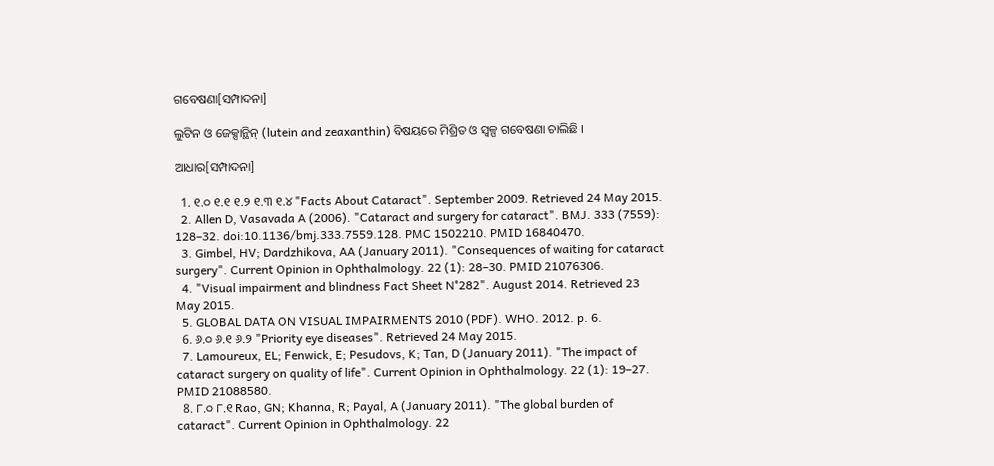ଗବେଷଣା[ସମ୍ପାଦନା]

ଲୁଟିନ ଓ ଜେକ୍ସାନ୍ଥିନ୍ (lutein and zeaxanthin) ବିଷୟରେ ମିଶ୍ରିତ ଓ ସ୍ୱଳ୍ପ ଗବେଷଣା ଚାଲିଛି ।

ଆଧାର[ସମ୍ପାଦନା]

  1. ୧.୦ ୧.୧ ୧.୨ ୧.୩ ୧.୪ "Facts About Cataract". September 2009. Retrieved 24 May 2015.
  2. Allen D, Vasavada A (2006). "Cataract and surgery for cataract". BMJ. 333 (7559): 128–32. doi:10.1136/bmj.333.7559.128. PMC 1502210. PMID 16840470.
  3. Gimbel, HV; Dardzhikova, AA (January 2011). "Consequences of waiting for cataract surgery". Current Opinion in Ophthalmology. 22 (1): 28–30. PMID 21076306.
  4. "Visual impairment and blindness Fact Sheet N°282". August 2014. Retrieved 23 May 2015.
  5. GLOBAL DATA ON VISUAL IMPAIRMENTS 2010 (PDF). WHO. 2012. p. 6.
  6. ୬.୦ ୬.୧ ୬.୨ "Priority eye diseases". Retrieved 24 May 2015.
  7. Lamoureux, EL; Fenwick, E; Pesudovs, K; Tan, D (January 2011). "The impact of cataract surgery on quality of life". Current Opinion in Ophthalmology. 22 (1): 19–27. PMID 21088580.
  8. ୮.୦ ୮.୧ Rao, GN; Khanna, R; Payal, A (January 2011). "The global burden of cataract". Current Opinion in Ophthalmology. 22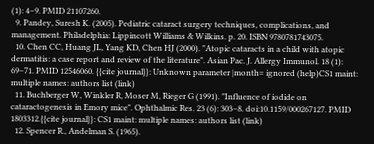(1): 4–9. PMID 21107260.
  9. Pandey, Suresh K. (2005). Pediatric cataract surgery techniques, complications, and management. Philadelphia: Lippincott Williams & Wilkins. p. 20. ISBN 9780781743075.
  10. Chen CC, Huang JL, Yang KD, Chen HJ (2000). "Atopic cataracts in a child with atopic dermatitis: a case report and review of the literature". Asian Pac. J. Allergy Immunol. 18 (1): 69–71. PMID 12546060. {{cite journal}}: Unknown parameter |month= ignored (help)CS1 maint: multiple names: authors list (link)
  11. Buchberger W, Winkler R, Moser M, Rieger G (1991). "Influence of iodide on cataractogenesis in Emory mice". Ophthalmic Res. 23 (6): 303–8. doi:10.1159/000267127. PMID 1803312.{{cite journal}}: CS1 maint: multiple names: authors list (link)
  12. Spencer R., Andelman S. (1965).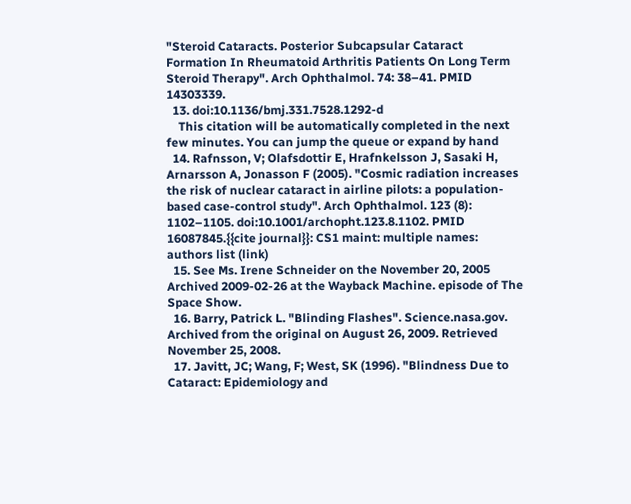"Steroid Cataracts. Posterior Subcapsular Cataract Formation In Rheumatoid Arthritis Patients On Long Term Steroid Therapy". Arch Ophthalmol. 74: 38–41. PMID 14303339.
  13. doi:10.1136/bmj.331.7528.1292-d
    This citation will be automatically completed in the next few minutes. You can jump the queue or expand by hand
  14. Rafnsson, V; Olafsdottir E, Hrafnkelsson J, Sasaki H, Arnarsson A, Jonasson F (2005). "Cosmic radiation increases the risk of nuclear cataract in airline pilots: a population-based case-control study". Arch Ophthalmol. 123 (8): 1102–1105. doi:10.1001/archopht.123.8.1102. PMID 16087845.{{cite journal}}: CS1 maint: multiple names: authors list (link)
  15. See Ms. Irene Schneider on the November 20, 2005 Archived 2009-02-26 at the Wayback Machine. episode of The Space Show.
  16. Barry, Patrick L. "Blinding Flashes". Science.nasa.gov. Archived from the original on August 26, 2009. Retrieved November 25, 2008.
  17. Javitt, JC; Wang, F; West, SK (1996). "Blindness Due to Cataract: Epidemiology and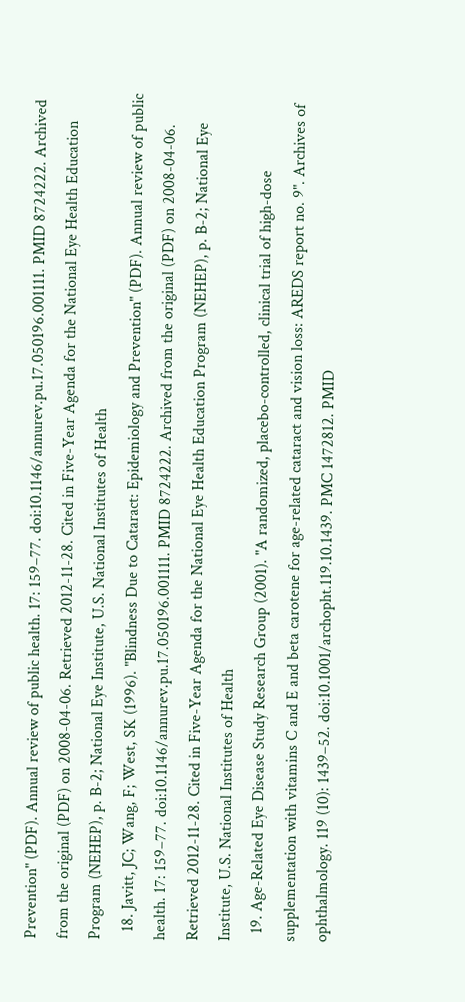Prevention" (PDF). Annual review of public health. 17: 159–77. doi:10.1146/annurev.pu.17.050196.001111. PMID 8724222. Archived from the original (PDF) on 2008-04-06. Retrieved 2012-11-28. Cited in Five-Year Agenda for the National Eye Health Education Program (NEHEP), p. B-2; National Eye Institute, U.S. National Institutes of Health
  18. Javitt, JC; Wang, F; West, SK (1996). "Blindness Due to Cataract: Epidemiology and Prevention" (PDF). Annual review of public health. 17: 159–77. doi:10.1146/annurev.pu.17.050196.001111. PMID 8724222. Archived from the original (PDF) on 2008-04-06. Retrieved 2012-11-28. Cited in Five-Year Agenda for the National Eye Health Education Program (NEHEP), p. B-2; National Eye Institute, U.S. National Institutes of Health
  19. Age-Related Eye Disease Study Research Group (2001). "A randomized, placebo-controlled, clinical trial of high-dose supplementation with vitamins C and E and beta carotene for age-related cataract and vision loss: AREDS report no. 9". Archives of ophthalmology. 119 (10): 1439–52. doi:10.1001/archopht.119.10.1439. PMC 1472812. PMID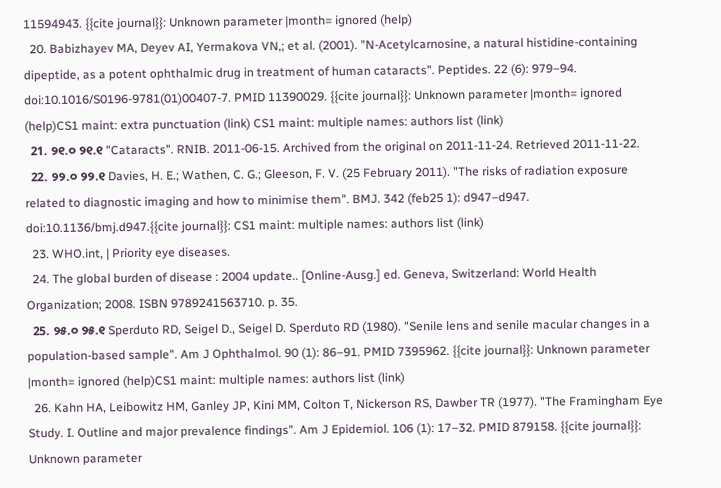11594943. {{cite journal}}: Unknown parameter |month= ignored (help)
  20. Babizhayev MA, Deyev AI, Yermakova VN,; et al. (2001). "N-Acetylcarnosine, a natural histidine-containing dipeptide, as a potent ophthalmic drug in treatment of human cataracts". Peptides. 22 (6): 979–94. doi:10.1016/S0196-9781(01)00407-7. PMID 11390029. {{cite journal}}: Unknown parameter |month= ignored (help)CS1 maint: extra punctuation (link) CS1 maint: multiple names: authors list (link)
  21. ୨୧.୦ ୨୧.୧ "Cataracts". RNIB. 2011-06-15. Archived from the original on 2011-11-24. Retrieved 2011-11-22.
  22. ୨୨.୦ ୨୨.୧ Davies, H. E.; Wathen, C. G.; Gleeson, F. V. (25 February 2011). "The risks of radiation exposure related to diagnostic imaging and how to minimise them". BMJ. 342 (feb25 1): d947–d947. doi:10.1136/bmj.d947.{{cite journal}}: CS1 maint: multiple names: authors list (link)
  23. WHO.int, | Priority eye diseases.
  24. The global burden of disease : 2004 update.. [Online-Ausg.] ed. Geneva, Switzerland: World Health Organization; 2008. ISBN 9789241563710. p. 35.
  25. ୨୫.୦ ୨୫.୧ Sperduto RD, Seigel D., Seigel D. Sperduto RD (1980). "Senile lens and senile macular changes in a population-based sample". Am J Ophthalmol. 90 (1): 86–91. PMID 7395962. {{cite journal}}: Unknown parameter |month= ignored (help)CS1 maint: multiple names: authors list (link)
  26. Kahn HA, Leibowitz HM, Ganley JP, Kini MM, Colton T, Nickerson RS, Dawber TR (1977). "The Framingham Eye Study. I. Outline and major prevalence findings". Am J Epidemiol. 106 (1): 17–32. PMID 879158. {{cite journal}}: Unknown parameter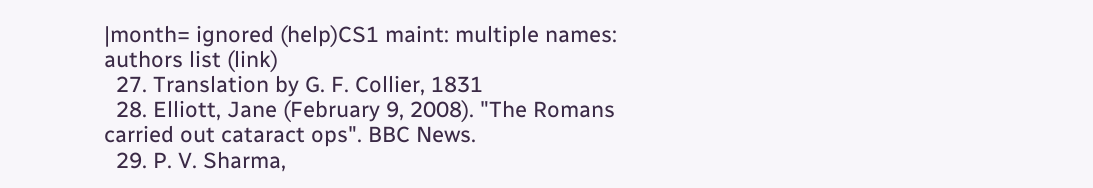|month= ignored (help)CS1 maint: multiple names: authors list (link)
  27. Translation by G. F. Collier, 1831
  28. Elliott, Jane (February 9, 2008). "The Romans carried out cataract ops". BBC News.
  29. P. V. Sharma,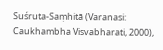Suśruta-Saṃhitā (Varanasi: Caukhambha Visvabharati, 2000),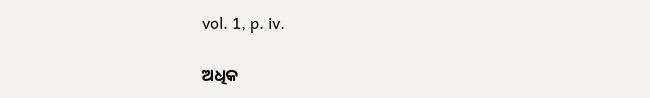vol. 1, p. iv.

ଅଧିକ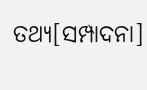ତଥ୍ୟ[ସମ୍ପାଦନା]